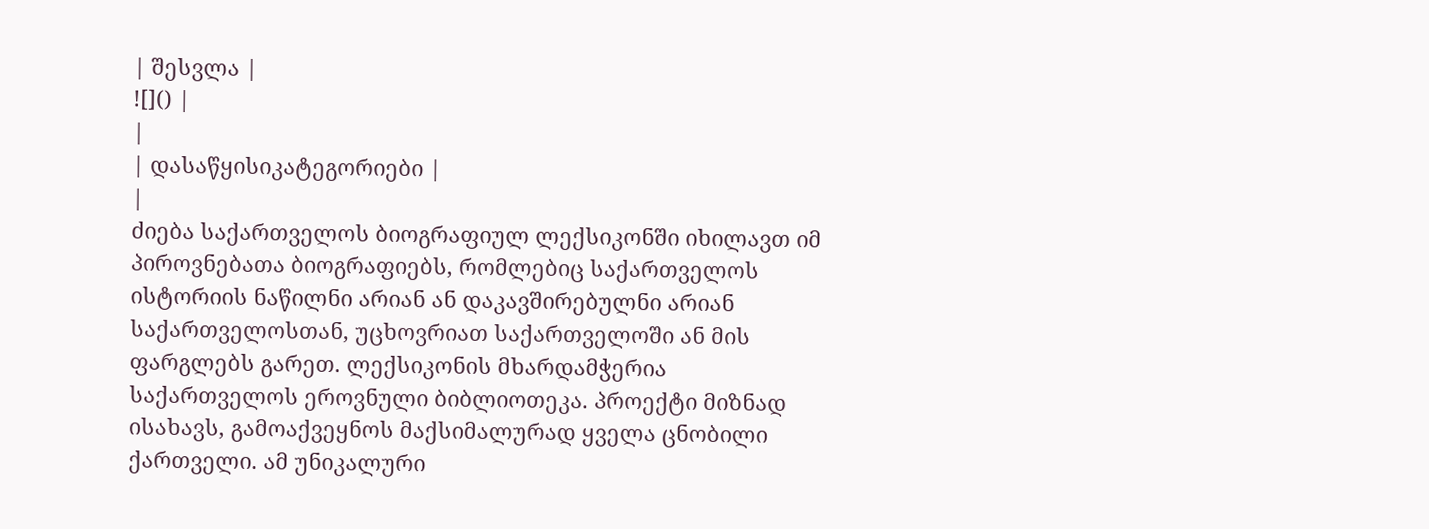| შესვლა |
![]() |
|
| დასაწყისიკატეგორიები |
|
ძიება საქართველოს ბიოგრაფიულ ლექსიკონში იხილავთ იმ პიროვნებათა ბიოგრაფიებს, რომლებიც საქართველოს ისტორიის ნაწილნი არიან ან დაკავშირებულნი არიან საქართველოსთან, უცხოვრიათ საქართველოში ან მის ფარგლებს გარეთ. ლექსიკონის მხარდამჭერია საქართველოს ეროვნული ბიბლიოთეკა. პროექტი მიზნად ისახავს, გამოაქვეყნოს მაქსიმალურად ყველა ცნობილი ქართველი. ამ უნიკალური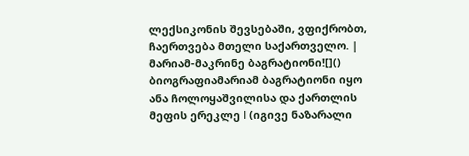ლექსიკონის შევსებაში, ვფიქრობთ, ჩაერთვება მთელი საქართველო. |
მარიამ-მაკრინე ბაგრატიონი![]()
ბიოგრაფიამარიამ ბაგრატიონი იყო ანა ჩოლოყაშვილისა და ქართლის მეფის ერეკლე I (იგივე ნაზარალი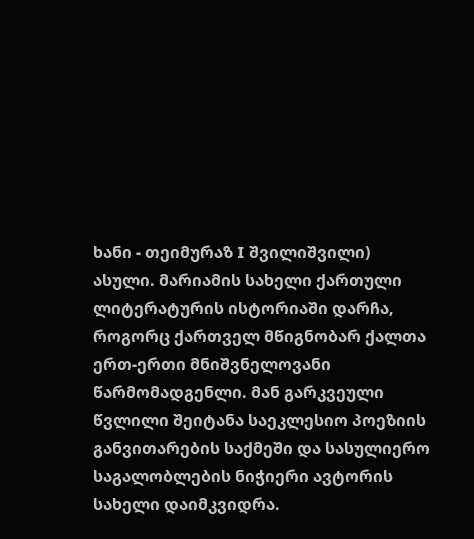ხანი - თეიმურაზ I შვილიშვილი) ასული. მარიამის სახელი ქართული ლიტერატურის ისტორიაში დარჩა, როგორც ქართველ მწიგნობარ ქალთა ერთ-ერთი მნიშვნელოვანი წარმომადგენლი. მან გარკვეული წვლილი შეიტანა საეკლესიო პოეზიის განვითარების საქმეში და სასულიერო საგალობლების ნიჭიერი ავტორის სახელი დაიმკვიდრა.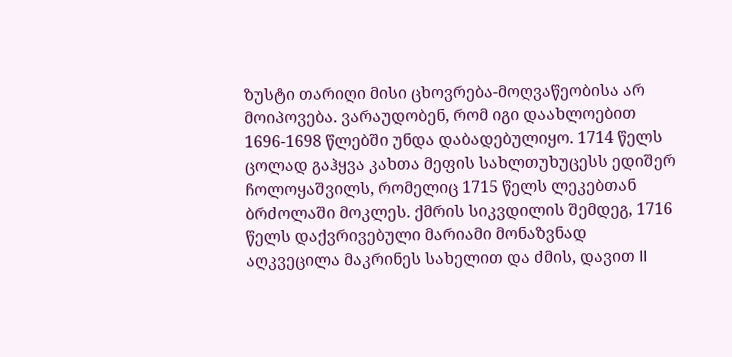ზუსტი თარიღი მისი ცხოვრება-მოღვაწეობისა არ მოიპოვება. ვარაუდობენ, რომ იგი დაახლოებით 1696-1698 წლებში უნდა დაბადებულიყო. 1714 წელს ცოლად გაჰყვა კახთა მეფის სახლთუხუცესს ედიშერ ჩოლოყაშვილს, რომელიც 1715 წელს ლეკებთან ბრძოლაში მოკლეს. ქმრის სიკვდილის შემდეგ, 1716 წელს დაქვრივებული მარიამი მონაზვნად აღკვეცილა მაკრინეს სახელით და ძმის, დავით II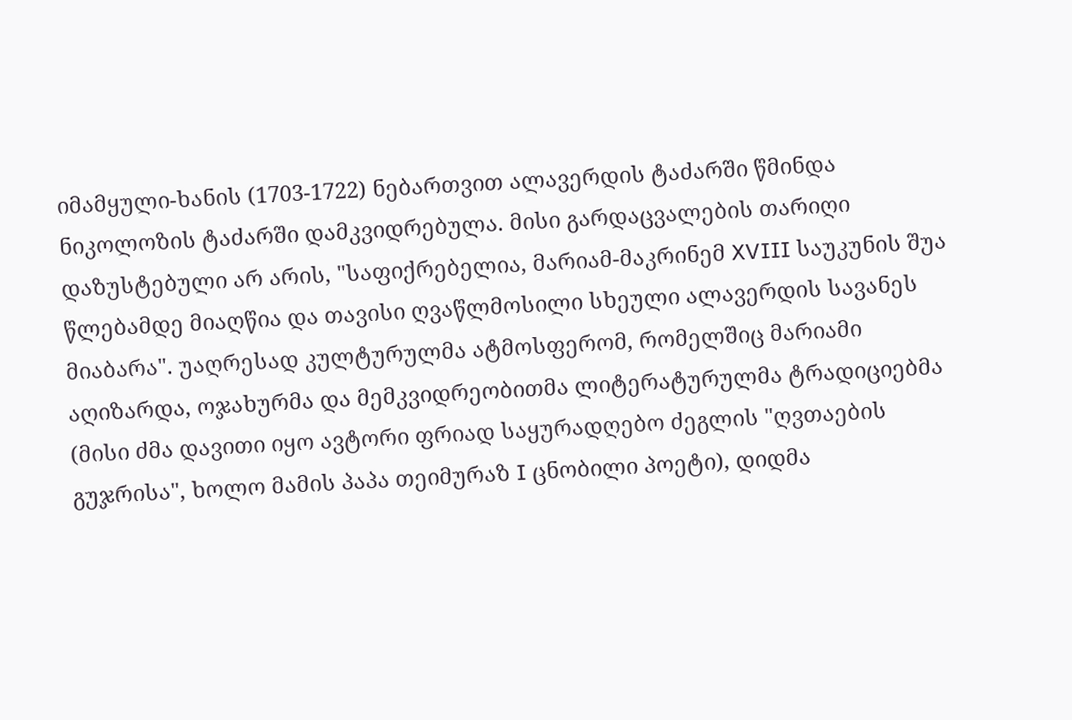იმამყული-ხანის (1703-1722) ნებართვით ალავერდის ტაძარში წმინდა ნიკოლოზის ტაძარში დამკვიდრებულა. მისი გარდაცვალების თარიღი დაზუსტებული არ არის, "საფიქრებელია, მარიამ-მაკრინემ XVIII საუკუნის შუა წლებამდე მიაღწია და თავისი ღვაწლმოსილი სხეული ალავერდის სავანეს მიაბარა". უაღრესად კულტურულმა ატმოსფერომ, რომელშიც მარიამი აღიზარდა, ოჯახურმა და მემკვიდრეობითმა ლიტერატურულმა ტრადიციებმა (მისი ძმა დავითი იყო ავტორი ფრიად საყურადღებო ძეგლის "ღვთაების გუჯრისა", ხოლო მამის პაპა თეიმურაზ I ცნობილი პოეტი), დიდმა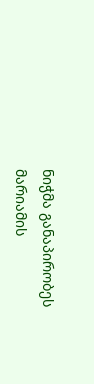ნიჭმა განაპირობეს მარიამის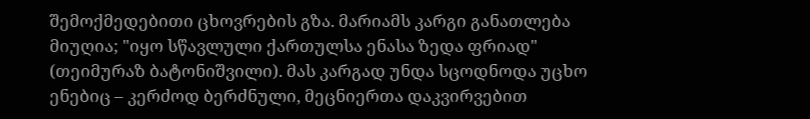შემოქმედებითი ცხოვრების გზა. მარიამს კარგი განათლება მიუღია; "იყო სწავლული ქართულსა ენასა ზედა ფრიად" (თეიმურაზ ბატონიშვილი). მას კარგად უნდა სცოდნოდა უცხო ენებიც – კერძოდ ბერძნული, მეცნიერთა დაკვირვებით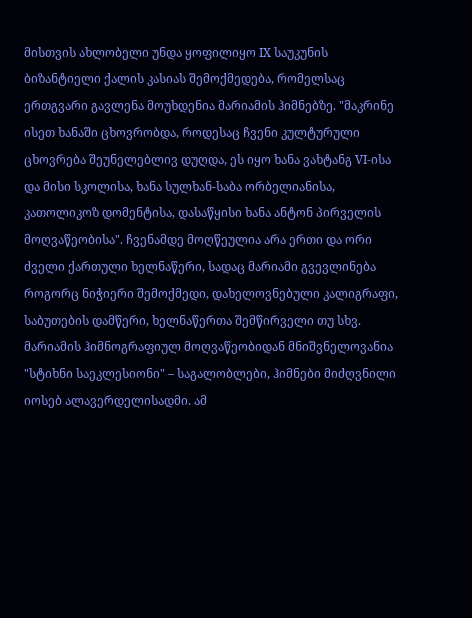მისთვის ახლობელი უნდა ყოფილიყო IX საუკუნის ბიზანტიელი ქალის კასიას შემოქმედება, რომელსაც ერთგვარი გავლენა მოუხდენია მარიამის ჰიმნებზე. "მაკრინე ისეთ ხანაში ცხოვრობდა, როდესაც ჩვენი კულტურული ცხოვრება შეუნელებლივ დუღდა, ეს იყო ხანა ვახტანგ VI-ისა და მისი სკოლისა, ხანა სულხან-საბა ორბელიანისა, კათოლიკოზ დომენტისა, დასაწყისი ხანა ანტონ პირველის მოღვაწეობისა". ჩვენამდე მოღწეულია არა ერთი და ორი ძველი ქართული ხელნაწერი, სადაც მარიამი გვევლინება როგორც ნიჭიერი შემოქმედი, დახელოვნებული კალიგრაფი, საბუთების დამწერი, ხელნაწერთა შემწირველი თუ სხვ. მარიამის ჰიმნოგრაფიულ მოღვაწეობიდან მნიშვნელოვანია "სტიხნი საეკლესიონი" – საგალობლები, ჰიმნები მიძღვნილი იოსებ ალავერდელისადმი. ამ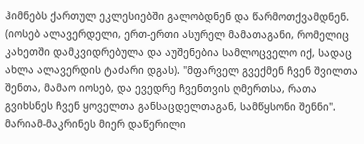ჰიმნებს ქართულ ეკლესიებში გალობდნენ და წარმოთქვამდნენ. (იოსებ ალავერდელი, ერთ-ერთი ასურელ მამათაგანი, რომელიც კახეთში დამკვიდრებულა და აუშენებია სამლოცველო იქ, სადაც ახლა ალავერდის ტაძარი დგას). "მფარველ გვექმენ ჩვენ შვილთა შენთა, მამაო იოსებ, და ევედრე ჩვენთვის ღმერთსა, რათა გვიხსნეს ჩვენ ყოველთა განსაცდელთაგან, სამწყსონი შენნი". მარიამ-მაკრინეს მიერ დაწერილი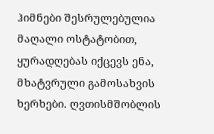ჰიმნები შესრულებულია მაღალი ოსტატობით, ყურადღებას იქცევს ენა, მხატვრული გამოსახვის ხერხები. ღვთისმშობლის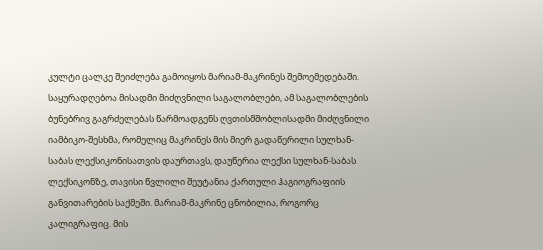კულტი ცალკე შეიძლება გამოიყოს მარიამ-მაკრინეს შემოემედებაში. საყურადღებოა მისადმი მიძღვნილი საგალობლები, ამ საგალობლების ბუნებრივ გაგრძელებას წარმოადგენს ღვთისმშობლისადმი მიძღვნილი იამბიკო-შესხმა, რომელიც მაკრინეს მის მიერ გადაწერილი სულხან-საბას ლექსიკონისათვის დაურთავს, დაუწერია ლექსი სულხან-საბას ლექსიკონზე, თავისი წვლილი შეუტანია ქართული ჰაგიოგრაფიის განვითარების საქმეში. მარიამ-მაკრინე ცნობილია, როგორც კალიგრაფიც. მის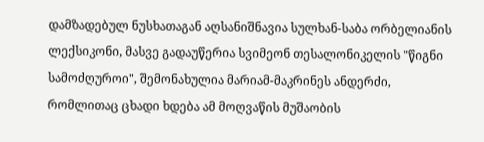დამზადებულ ნუსხათაგან აღსანიშნავია სულხან-საბა ორბელიანის ლექსიკონი, მასვე გადაუწერია სვიმეონ თესალონიკელის "წიგნი სამოძღუროი", შემონახულია მარიამ-მაკრინეს ანდერძი, რომლითაც ცხადი ხდება ამ მოღვაწის მუშაობის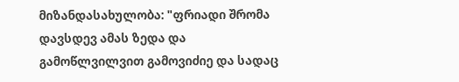მიზანდასახულობა: "ფრიადი შრომა დავსდევ ამას ზედა და გამოწლვილვით გამოვიძიე და სადაც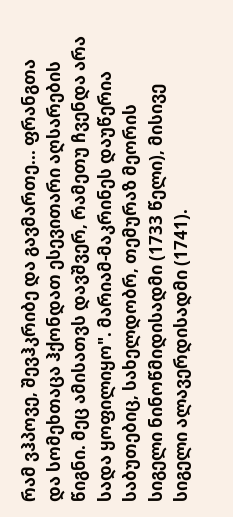რამ ვჰპოვე, შევჰკრიბე და გავმართე... ფრანგთა და სომეხთაცა ჰქონდათ ესევითარი აღსარების წიგნი. მეც ამისათვს დავშვერ, რამეთუ ჩვენდა არა სადა ყოფილიყო". მარიამ-მაკრინეს დაუწერია საბუთებიც, სახელდობრ, თემურაზ მეორის სიგელი ნინოწმიდისადმი (1733 წელი), მისივე სიგელი ალავერდისადმი (1741).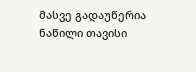მასვე გადაუწერია ნაწილი თავისი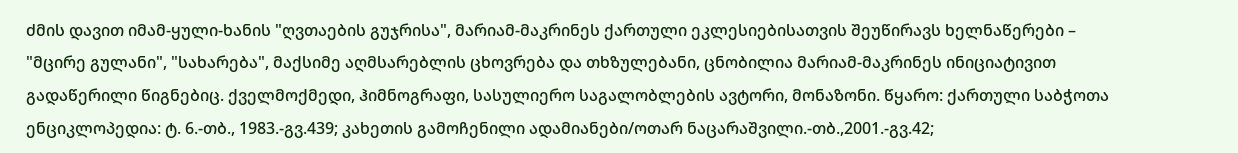ძმის დავით იმამ-ყული-ხანის "ღვთაების გუჯრისა", მარიამ-მაკრინეს ქართული ეკლესიებისათვის შეუწირავს ხელნაწერები – "მცირე გულანი", "სახარება", მაქსიმე აღმსარებლის ცხოვრება და თხზულებანი, ცნობილია მარიამ-მაკრინეს ინიციატივით გადაწერილი წიგნებიც. ქველმოქმედი, ჰიმნოგრაფი, სასულიერო საგალობლების ავტორი, მონაზონი. წყარო: ქართული საბჭოთა ენციკლოპედია: ტ. 6.-თბ., 1983.-გვ.439; კახეთის გამოჩენილი ადამიანები/ოთარ ნაცარაშვილი.-თბ.,2001.-გვ.42;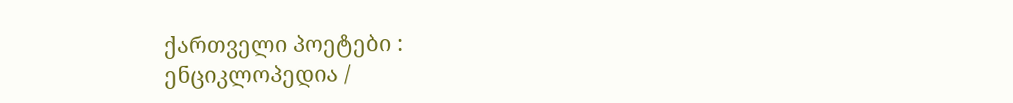ქართველი პოეტები : ენციკლოპედია /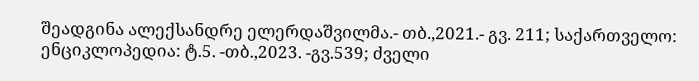შეადგინა ალექსანდრე ელერდაშვილმა.- თბ.,2021.- გვ. 211; საქართველო: ენციკლოპედია: ტ.5. -თბ.,2023. -გვ.539; ძველი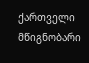ქართველი მწიგნობარი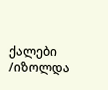ქალები /იზოლდა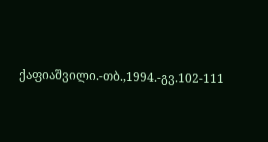ქაფიაშვილი.-თბ.,1994.-გვ.102-111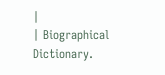|
| Biographical Dictionary.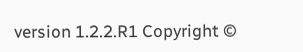version 1.2.2.R1 Copyright ©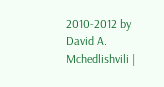2010-2012 by David A. Mchedlishvili |